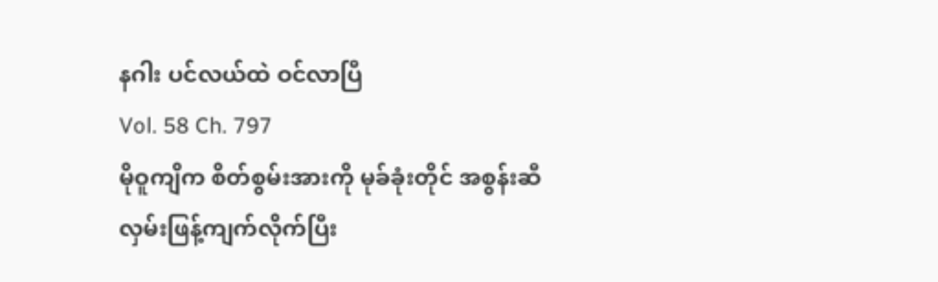နဂါး ပင်လယ်ထဲ ဝင်လာပြီ
Vol. 58 Ch. 797
မိုဝူကျိက စိတ်စွမ်းအားကို မုခ်ခုံးတိုင် အစွန်းဆီ လှမ်းဖြန့်ကျက်လိုက်ပြီး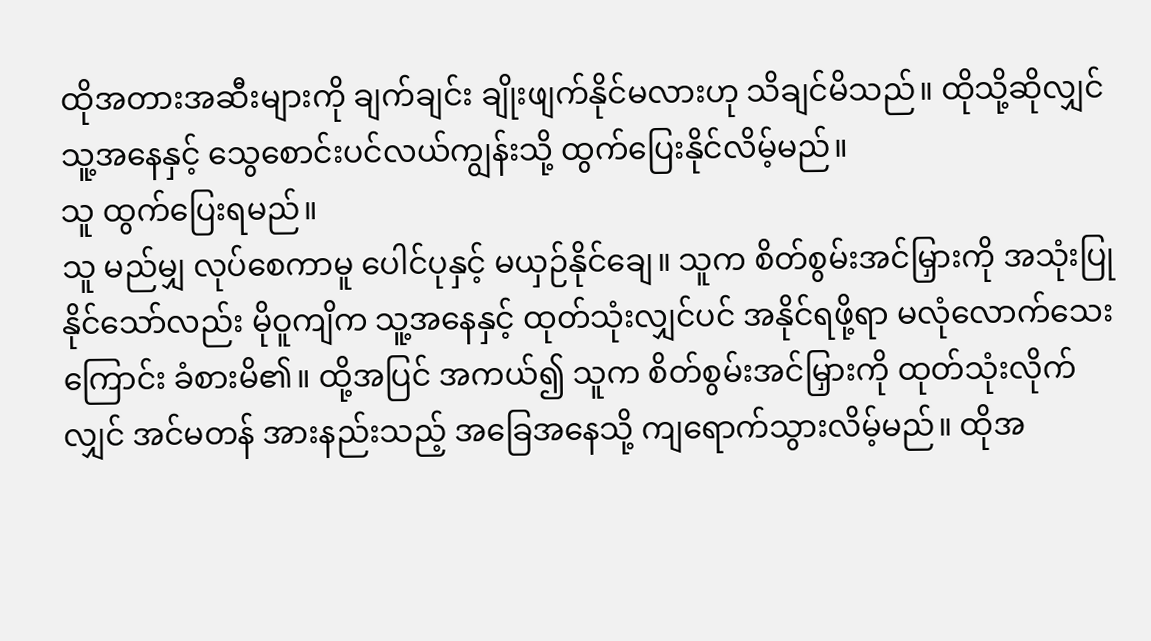ထိုအတားအဆီးများကို ချက်ချင်း ချိုးဖျက်နိုင်မလားဟု သိချင်မိသည်။ ထိုသို့ဆိုလျှင် သူ့အနေနှင့် သွေစောင်းပင်လယ်ကျွန်းသို့ ထွက်ပြေးနိုင်လိမ့်မည်။
သူ ထွက်ပြေးရမည်။
သူ မည်မျှ လုပ်စေကာမူ ပေါင်ပုနှင့် မယှဉ်နိုင်ချေ။ သူက စိတ်စွမ်းအင်မြှားကို အသုံးပြုနိုင်သော်လည်း မိုဝူကျိက သူ့အနေနှင့် ထုတ်သုံးလျှင်ပင် အနိုင်ရဖို့ရာ မလုံလောက်သေးကြောင်း ခံစားမိ၏။ ထို့အပြင် အကယ်၍ သူက စိတ်စွမ်းအင်မြှားကို ထုတ်သုံးလိုက်လျှင် အင်မတန် အားနည်းသည့် အခြေအနေသို့ ကျရောက်သွားလိမ့်မည်။ ထိုအ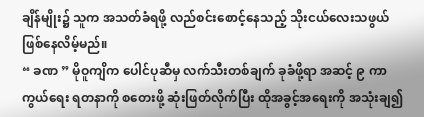ချိန်မျိုး၌ သူက အသတ်ခံရဖို့ လည်စင်းစောင့်နေသည့် သိုးငယ်လေးသဖွယ် ဖြစ်နေလိမ့်မည်။
“ ခဏ ” မိုဝူကျိက ပေါင်ပုဆီမှ လက်သီးတစ်ချက် ခုခံဖို့ရာ အဆင့် ၉ ကာကွယ်ရေး ရတနာကို စတေးဖို့ ဆုံးဖြတ်လိုက်ပြီး ထိုအခွင့်အရေးကို အသုံးချ၍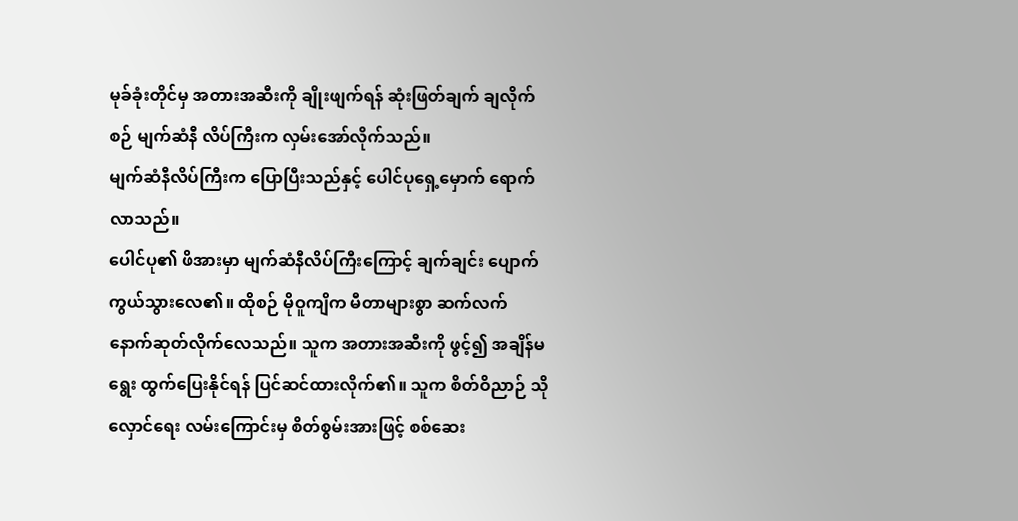မုခ်ခုံးတိုင်မှ အတားအဆီးကို ချိုးဖျက်ရန် ဆုံးဖြတ်ချက် ချလိုက်စဉ် မျက်ဆံနီ လိပ်ကြီးက လှမ်းအော်လိုက်သည်။
မျက်ဆံနီလိပ်ကြီးက ပြောပြီးသည်နှင့် ပေါင်ပုရှေ့မှောက် ရောက်လာသည်။
ပေါင်ပု၏ ဖိအားမှာ မျက်ဆံနီလိပ်ကြီးကြောင့် ချက်ချင်း ပျောက်ကွယ်သွားလေ၏။ ထိုစဉ် မိုဝူကျိက မီတာများစွာ ဆက်လက် နောက်ဆုတ်လိုက်လေသည်။ သူက အတားအဆီးကို ဖွင့်၍ အချိန်မရွေး ထွက်ပြေးနိုင်ရန် ပြင်ဆင်ထားလိုက်၏။ သူက စိတ်ဝိညာဉ် သိုလှောင်ရေး လမ်းကြောင်းမှ စိတ်စွမ်းအားဖြင့် စစ်ဆေး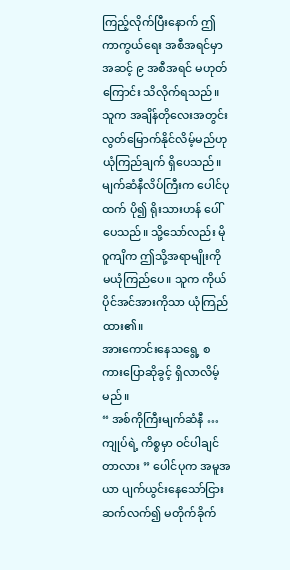ကြည့်လိုက်ပြီးနောက် ဤ ကာကွယ်ရေး အစီအရင်မှာ အဆင့် ၉ အစီအရင် မဟုတ်ကြောင်း သိလိုက်ရသည်။ သူက အချိန်တိုလေးအတွင်း လွတ်မြောက်နိုင်လိမ့်မည်ဟု ယုံကြည်ချက် ရှိပေသည်။
မျက်ဆံနီလိပ်ကြီးက ပေါင်ပုထက် ပို၍ ရိုးသားဟန် ပေါ်ပေသည်။ သို့သော်လည်း မိုဝူကျိက ဤသို့အရာမျိုးကို မယုံကြည်ပေ။ သူက ကိုယ်ပိုင်အင်အားကိုသာ ယုံကြည်ထား၏။
အားကောင်းနေသရွေ့ စကားပြောဆိုခွင့် ရှိလာလိမ့်မည်။
“ အစ်ကိုကြီးမျက်ဆံနီ … ကျုပ်ရဲ့ ကိစ္စမှာ ဝင်ပါချင်တာလား ” ပေါင်ပုက အမူအယာ ပျက်ယွင်းနေသော်ငြား ဆက်လက်၍ မတိုက်ခိုက်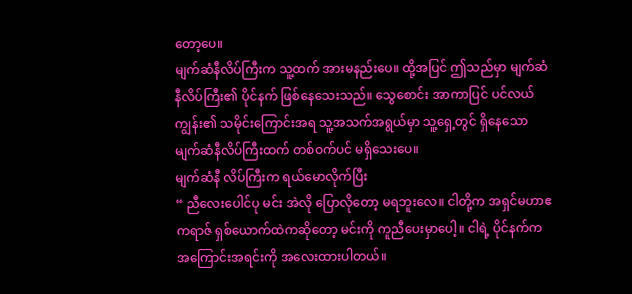တော့ပေ။
မျက်ဆံနီလိပ်ကြီးက သူ့ထက် အားမနည်းပေ။ ထို့အပြင် ဤသည်မှာ မျက်ဆံနီလိပ်ကြီး၏ ပိုင်နက် ဖြစ်နေသေးသည်။ သွေစောင်း အာကာပြင် ပင်လယ်ကျွန်း၏ သမိုင်းကြောင်းအရ သူ့အသက်အရွယ်မှာ သူ့ရှေ့တွင် ရှိနေသော မျက်ဆံနီလိပ်ကြီးထက် တစ်ဝက်ပင် မရှိသေးပေ။
မျက်ဆံနီ လိပ်ကြီးက ရယ်မောလိုက်ပြီး
“ ညီလေးပေါင်ပု မင်း အဲလို ပြောလိုတော့ မရဘူးလေ။ ငါတို့က အရှင်မဟာဧကရာဇ် ရှစ်ယောက်ထဲကဆိုတော့ မင်းကို ကူညီပေးမှာပေါ့။ ငါရဲ့ ပိုင်နက်က အကြောင်းအရင်းကို အလေးထားပါတယ်။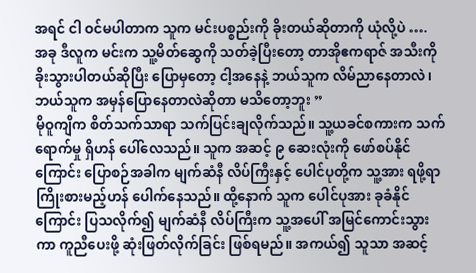အရင် ငါ ဝင်မပါတာက သူက မင်းပစ္စည်းကို ခိုးတယ်ဆိုတာကို ယုံလို့ပဲ ….
အခု ဒီလူက မင်းက သူ့မိတ်ဆွေကို သတ်ခဲ့ပြီးတော့ တာအိုဧကရာဇ် အသီးကို ခိုးသွားပါတယ်ဆိုပြီး ပြောမှတော့ ငါ့အနေနဲ့ ဘယ်သူက လိမ်ညာနေတာလဲ၊ ဘယ်သူက အမှန်ပြောနေတာလဲဆိုတာ မသိတော့ဘူး ”
မိုဝူကျိက စိတ်သက်သာရာ သက်ပြင်းချလိုက်သည်။ သူ့ယခင်စကားက သက်ရောက်မှု ရှိဟန် ပေါ်လေသည်။ သူက အဆင့် ၉ ဆေးလုံးကို ဖော်စပ်နိုင်ကြောင်း ပြောစဉ်အခါက မျက်ဆံနီ လိပ်ကြီးနှင့် ပေါင်ပုတို့က သူ့အား ရဖို့ရာ ကြိုးစားမည့်ဟန် ပေါက်နေသည်။ ထို့နောက် သူက ပေါင်ပုအား ခုခံနိုင်ကြောင်း ပြသလိုက်၍ မျက်ဆံနီ လိပ်ကြီးက သူ့အပေါ် အမြင်ကောင်းသွားကာ ကူညီပေးဖို့ ဆုံးဖြတ်လိုက်ခြင်း ဖြစ်ရမည်။ အကယ်၍ သူသာ အဆင့်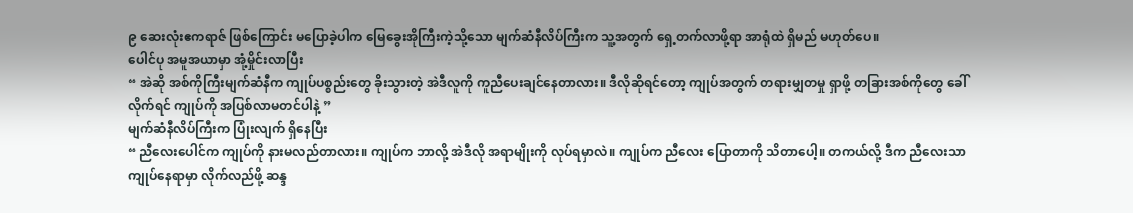၉ ဆေးလုံးဧကရာဇ် ဖြစ်ကြောင်း မပြောခဲ့ပါက မြေခွေးအိုကြီးကဲ့သို့သော မျက်ဆံနီလိပ်ကြီးက သူ့အတွက် ရှေ့တက်လာဖို့ရာ အာရုံထဲ ရှိမည် မဟုတ်ပေ။
ပေါင်ပု အမူအယာမှာ အုံ့မှိုင်းလာပြီး
“ အဲဆို အစ်ကိုကြီးမျက်ဆံနီက ကျုပ်ပစ္စည်းတွေ ခိုးသွားတဲ့ အဲဒီလူကို ကူညီပေးချင်နေတာလား။ ဒီလိုဆိုရင်တော့ ကျုပ်အတွက် တရားမျှတမှု ရှာဖို့ တခြားအစ်ကိုတွေ ခေါ်လိုက်ရင် ကျုပ်ကို အပြစ်လာမတင်ပါနဲ့ ”
မျက်ဆံနီလိပ်ကြီးက ပြုံးလျက် ရှိနေပြီး
“ ညီလေးပေါင်က ကျုပ်ကို နားမလည်တာလား။ ကျုပ်က ဘာလို့ အဲဒီလို အရာမျိုးကို လုပ်ရမှာလဲ။ ကျုပ်က ညီလေး ပြောတာကို သိတာပေါ့။ တကယ်လို့ ဒီက ညီလေးသာ ကျုပ်နေရာမှာ လိုက်လည်ဖို့ ဆန္ဒ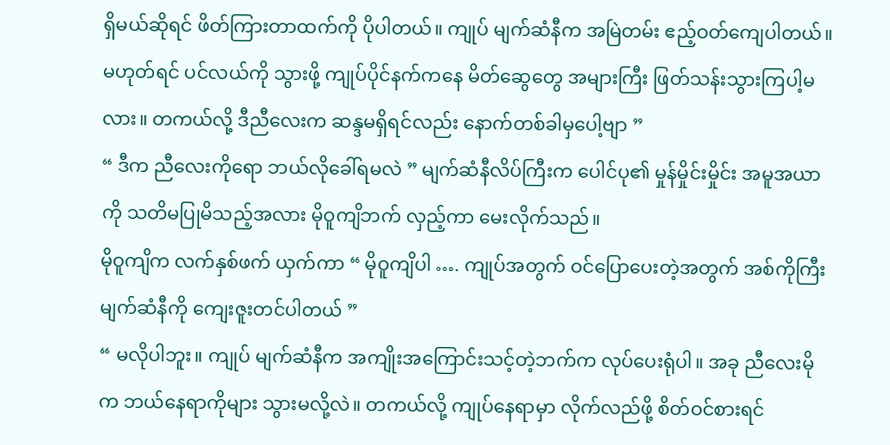ရှိမယ်ဆိုရင် ဖိတ်ကြားတာထက်ကို ပိုပါတယ်။ ကျုပ် မျက်ဆံနီက အမြဲတမ်း ဧည့်ဝတ်ကျေပါတယ်။ မဟုတ်ရင် ပင်လယ်ကို သွားဖို့ ကျုပ်ပိုင်နက်ကနေ မိတ်ဆွေတွေ အများကြီး ဖြတ်သန်းသွားကြပါ့မလား။ တကယ်လို့ ဒီညီလေးက ဆန္ဒမရှိရင်လည်း နောက်တစ်ခါမှပေါ့ဗျာ ”
“ ဒီက ညီလေးကိုရော ဘယ်လိုခေါ်ရမလဲ ” မျက်ဆံနီလိပ်ကြီးက ပေါင်ပု၏ မှုန်မှိုင်းမှိုင်း အမူအယာကို သတိမပြုမိသည့်အလား မိုဝူကျိဘက် လှည့်ကာ မေးလိုက်သည်။
မိုဝူကျိက လက်နှစ်ဖက် ယှက်ကာ “ မိုဝူကျိပါ …. ကျုပ်အတွက် ဝင်ပြောပေးတဲ့အတွက် အစ်ကိုကြီး မျက်ဆံနီကို ကျေးဇူးတင်ပါတယ် ”
“ မလိုပါဘူး။ ကျုပ် မျက်ဆံနီက အကျိုးအကြောင်းသင့်တဲ့ဘက်က လုပ်ပေးရုံပါ။ အခု ညီလေးမိုက ဘယ်နေရာကိုများ သွားမလို့လဲ။ တကယ်လို့ ကျုပ်နေရာမှာ လိုက်လည်ဖို့ စိတ်ဝင်စားရင်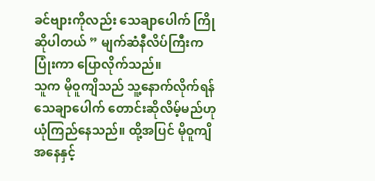ခင်ဗျားကိုလည်း သေချာပေါက် ကြိုဆိုပါတယ် ” မျက်ဆံနီလိပ်ကြီးက ပြုံးကာ ပြောလိုက်သည်။
သူက မိုဝူကျိသည် သူ့နောက်လိုက်ရန် သေချာပေါက် တောင်းဆိုလိမ့်မည်ဟု ယုံကြည်နေသည်။ ထို့အပြင် မိုဝူကျိအနေနှင့်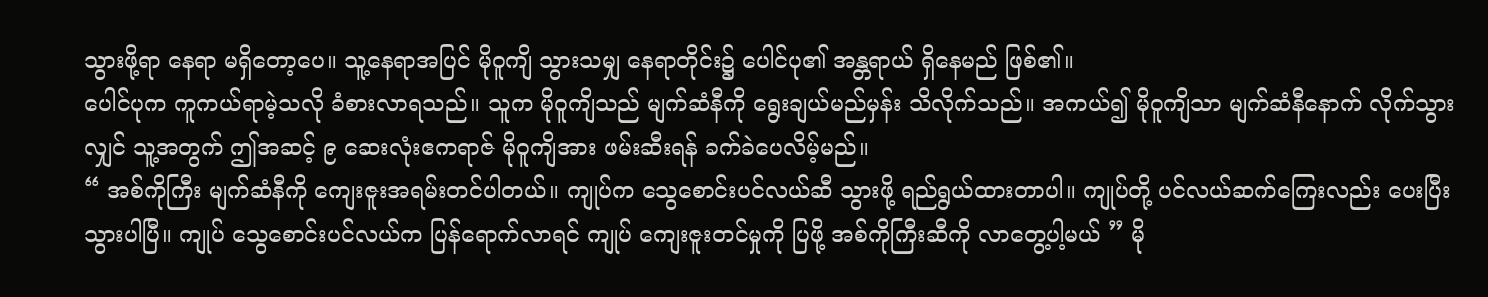သွားဖို့ရာ နေရာ မရှိတော့ပေ။ သူ့နေရာအပြင် မိုဝူကျိ သွားသမျှ နေရာတိုင်း၌ ပေါင်ပု၏ အန္တရာယ် ရှိနေမည် ဖြစ်၏။
ပေါင်ပုက ကူကယ်ရာမဲ့သလို ခံစားလာရသည်။ သူက မိုဝူကျိသည် မျက်ဆံနီကို ရွေးချယ်မည်မှန်း သိလိုက်သည်။ အကယ်၍ မိုဝူကျိသာ မျက်ဆံနီနောက် လိုက်သွားလျှင် သူ့အတွက် ဤအဆင့် ၉ ဆေးလုံးဧကရာဇ် မိုဝူကျိအား ဖမ်းဆီးရန် ခက်ခဲပေလိမ့်မည်။
“ အစ်ကိုကြီး မျက်ဆံနီကို ကျေးဇူးအရမ်းတင်ပါတယ်။ ကျုပ်က သွေစောင်းပင်လယ်ဆီ သွားဖို့ ရည်ရွယ်ထားတာပါ။ ကျုပ်တို့ ပင်လယ်ဆက်ကြေးလည်း ပေးပြီးသွားပါပြီ။ ကျုပ် သွေစောင်းပင်လယ်က ပြန်ရောက်လာရင် ကျုပ် ကျေးဇူးတင်မှုကို ပြဖို့ အစ်ကိုကြီးဆီကို လာတွေ့ပါ့မယ် ” မို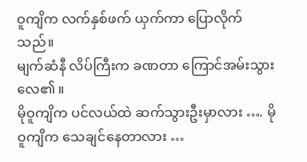ဝူကျိက လက်နှစ်ဖက် ယှက်ကာ ပြောလိုက်သည်။
မျက်ဆံနီ လိပ်ကြီးက ခဏတာ ကြောင်အမ်းသွားလေ၏။
မိုဝူကျိက ပင်လယ်ထဲ ဆက်သွားဦးမှာလား …. မိုဝူကျိက သေချင်နေတာလား …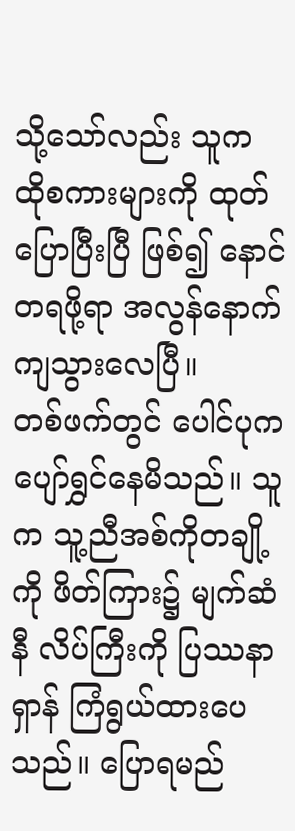သို့သော်လည်း သူက ထိုစကားများကို ထုတ်ပြောပြီးပြီ ဖြစ်၍ နောင်တရဖို့ရာ အလွန်နောက်ကျသွားလေပြီ။
တစ်ဖက်တွင် ပေါင်ပုက ပျော်ရွှင်နေမိသည်။ သူက သူ့ညီအစ်ကိုတချို့ကို ဖိတ်ကြား၌ မျက်ဆံနီ လိပ်ကြီးကို ပြဿနာရှာန် ကြံရွယ်ထားပေသည်။ ပြောရမည်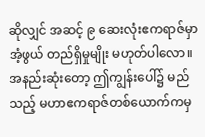ဆိုလျှင် အဆင့် ၉ ဆေးလုံးဧကရာဇ်မှာ အံ့ဖွယ် တည်ရှိမှုမျိုး မဟုတ်ပါလော။ အနည်းဆုံးတော့ ဤကျွန်းပေါ်၌ မည်သည့် မဟာဧကရာဇ်တစ်ယောက်ကမှ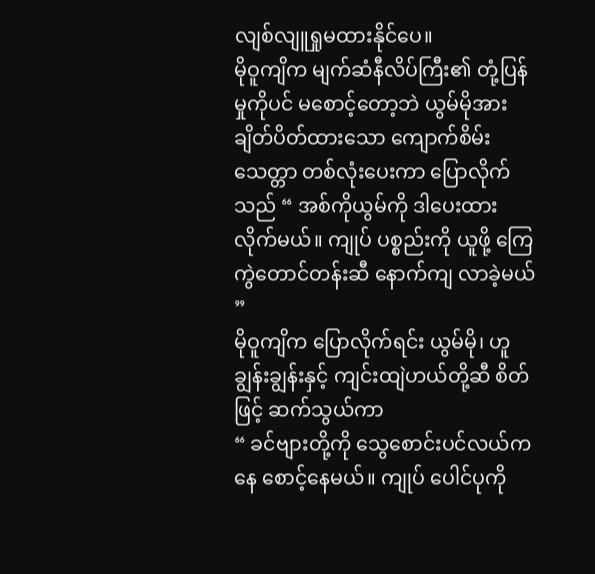လျစ်လျူရှုမထားနိုင်ပေ။
မိုဝူကျိက မျက်ဆံနီလိပ်ကြီး၏ တုံ့ပြန်မှုကိုပင် မစောင့်တော့ဘဲ ယွမ်မိုအား ချိတ်ပိတ်ထားသော ကျောက်စိမ်းသေတ္တာ တစ်လုံးပေးကာ ပြောလိုက်သည် “ အစ်ကိုယွမ်ကို ဒါပေးထားလိုက်မယ်။ ကျုပ် ပစ္စည်းကို ယူဖို့ ကြေကွဲတောင်တန်းဆီ နောက်ကျ လာခဲ့မယ် ”
မိုဝူကျိက ပြောလိုက်ရင်း ယွမ်မို၊ ဟူချွန်းချွန်းနှင့် ကျင်းထျဲဟယ်တို့ဆီ စိတ်ဖြင့် ဆက်သွယ်ကာ
“ ခင်ဗျားတို့ကို သွေစောင်းပင်လယ်ကနေ စောင့်နေမယ်။ ကျုပ် ပေါင်ပုကို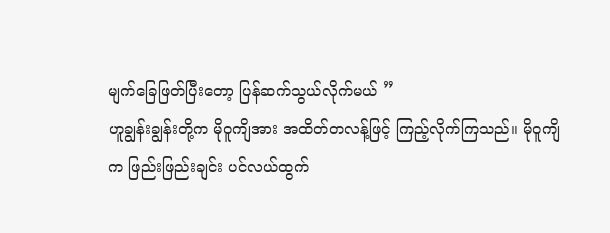မျက်ခြေဖြတ်ပြီးတော့ ပြန်ဆက်သွယ်လိုက်မယ် ”
ဟူချွန်းချွန်းတို့က မိုဝူကျိအား အထိတ်တလန့်ဖြင့် ကြည့်လိုက်ကြသည်။ မိုဝူကျိက ဖြည်းဖြည်းချင်း ပင်လယ်ထွက်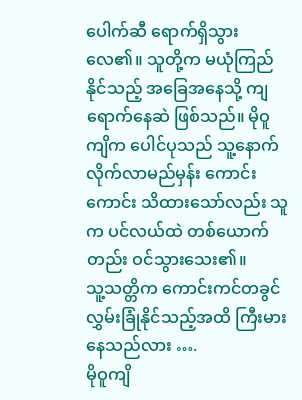ပေါက်ဆီ ရောက်ရှိသွားလေ၏။ သူတို့က မယုံကြည်နိုင်သည့် အခြေအနေသို့ ကျရောက်နေဆဲ ဖြစ်သည်။ မိုဝူကျိက ပေါင်ပုသည် သူ့နောက် လိုက်လာမည်မှန်း ကောင်းကောင်း သိထားသော်လည်း သူက ပင်လယ်ထဲ တစ်ယောက်တည်း ဝင်သွားသေး၏။
သူ့သတ္တိက ကောင်းကင်တခွင် လွှမ်းခြုံနိုင်သည့်အထိ ကြီးမားနေသည်လား ….
မိုဝူကျိ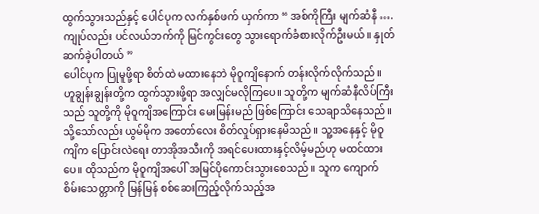ထွက်သွားသည်နှင့် ပေါင်ပုက လက်နှစ်ဖက် ယှက်ကာ “ အစ်ကိုကြီး မျက်ဆံနီ …. ကျုပ်လည်း ပင်လယ်ဘက်ကို မြင်ကွင်းတွေ သွားရောက်ခံစားလိုက်ဦးမယ်။ နှုတ်ဆက်ခဲ့ပါတယ် ”
ပေါင်ပုက ပြုမူဖို့ရာ စိတ်ထဲ မထားနေဘဲ မိုဝူကျိနောက် တန်းလိုက်လိုက်သည်။
ဟူချွန်းချွန်းတို့က ထွက်သွားဖို့ရာ အလျှင်မလိုကြပေ။ သူတို့က မျက်ဆံနီလိပ်ကြီးသည် သူတို့ကို မိုဝူကျိအကြောင်း မေးမြန်းမည် ဖြစ်ကြောင်း သေချာသိနေသည်။ သို့သော်လည်း ယွမ်မိုက အတော်လေး စိတ်လှုပ်ရှားနေမိသည်။ သူ့အနေနှင့် မိုဝူကျိက ပြောင်းလဲရေး တာအိုအသီးကို အရင်ပေးထားနှင့်လိမ့်မည်ဟု မထင်ထားပေ။ ထိုသည်က မိုဝူကျိအပေါ် အမြင်ပိုကောင်းသွားစေသည်။ သူက ကျောက်စိမ်းသေတ္တာကို မြန်မြန် စစ်ဆေးကြည့်လိုက်သည့်အ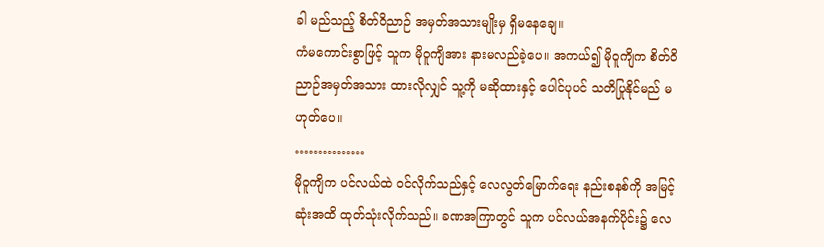ခါ မည်သည့် စိတ်ဝိညာဉ် အမှတ်အသားမျိုးမှ ရှိမနေချေ။
ကံမကောင်းစွာဖြင့် သူက မိုဝူကျိအား နားမလည်ခဲ့ပေ။ အကယ်၍ မိုဝူကျိက စိတ်ဝိညာဉ်အမှတ်အသား ထားလိုလျှင် သူ့ကို မဆိုထားနှင့် ပေါင်ပုပင် သတိပြုနိုင်မည် မဟုတ်ပေ။
……………
မိုဝူကျိက ပင်လယ်ထဲ ဝင်လိုက်သည်နှင့် လေလွတ်မြောက်ရေး နည်းစနစ်ကို အမြင့်ဆုံးအထိ ထုတ်သုံးလိုက်သည်။ ခဏအကြာတွင် သူက ပင်လယ်အနက်ပိုင်း၌ လေ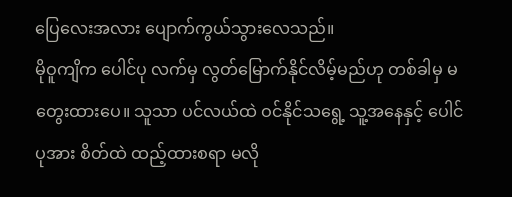ပြေလေးအလား ပျောက်ကွယ်သွားလေသည်။
မိုဝူကျိက ပေါင်ပု လက်မှ လွတ်မြောက်နိုင်လိမ့်မည်ဟု တစ်ခါမှ မတွေးထားပေ။ သူသာ ပင်လယ်ထဲ ဝင်နိုင်သရွေ့ သူ့အနေနှင့် ပေါင်ပုအား စိတ်ထဲ ထည့်ထားစရာ မလို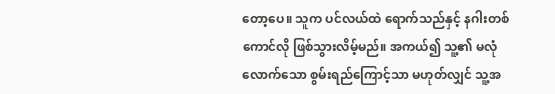တော့ပေ။ သူက ပင်လယ်ထဲ ရောက်သည်နှင့် နဂါးတစ်ကောင်လို ဖြစ်သွားလိမ့်မည်။ အကယ်၍ သူ့၏ မလုံလောက်သော စွမ်းရည်ကြောင့်သာ မဟုတ်လျှင် သူ့အ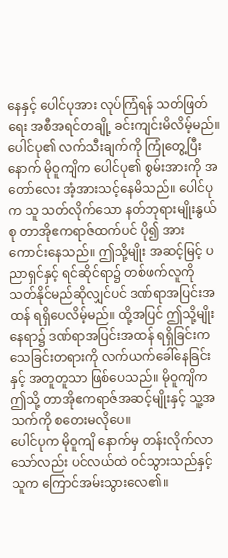နေနှင့် ပေါင်ပုအား လုပ်ကြံရန် သတ်ဖြတ်ရေး အစီအရင်တချို့ ခင်းကျင်းမိလိမ့်မည်။
ပေါင်ပု၏ လက်သီးချက်ကို ကြုံတွေ့ပြီးနောက် မိုဝူကျိက ပေါင်ပု၏ စွမ်းအားကို အတော်လေး အံ့အားသင့်နေမိသည်။ ပေါင်ပုက သူ သတ်လိုက်သော နတ်ဘုရားမျိုးနွယ်စု တာအိုဧကရာဇ်ထက်ပင် ပို၍ အားကောင်းနေသည်။ ဤသို့မျိုး အဆင့်မြင့် ပညာရှင်နှင့် ရင်ဆိုင်ရာ၌ တစ်ဖက်လူကို သတ်နိုင်မည်ဆိုလျှင်ပင် ဒဏ်ရာအပြင်းအထန် ရရှိပေလိမ့်မည်။ ထို့အပြင် ဤသို့မျိုး နေရာ၌ ဒဏ်ရာအပြင်းအထန် ရရှိခြင်းက သေခြင်းတရားကို လက်ယက်ခေါ်နေခြင်းနှင့် အတူတူသာ ဖြစ်ပေသည်။ မိုဝူကျိက ဤသို့ တာအိုဧကရာဇ်အဆင့်မျိုးနှင့် သူ့အသက်ကို စတေးမလိုပေ။
ပေါင်ပုက မိုဝူကျိ နောက်မှ တန်းလိုက်လာသော်လည်း ပင်လယ်ထဲ ဝင်သွားသည်နှင့် သူက ကြောင်အမ်းသွားလေ၏။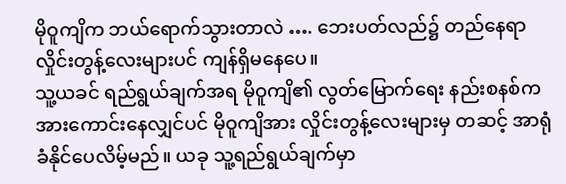မိုဝူကျိက ဘယ်ရောက်သွားတာလဲ …. ဘေးပတ်လည်၌ တည်နေရာလှိုင်းတွန့်လေးများပင် ကျန်ရှိမနေပေ။
သူ့ယခင် ရည်ရွယ်ချက်အရ မိုဝူကျိ၏ လွတ်မြောက်ရေး နည်းစနစ်က အားကောင်းနေလျှင်ပင် မိုဝူကျိအား လှိုင်းတွန့်လေးများမှ တဆင့် အာရုံခံနိုင်ပေလိမ့်မည်။ ယခု သူ့ရည်ရွယ်ချက်မှာ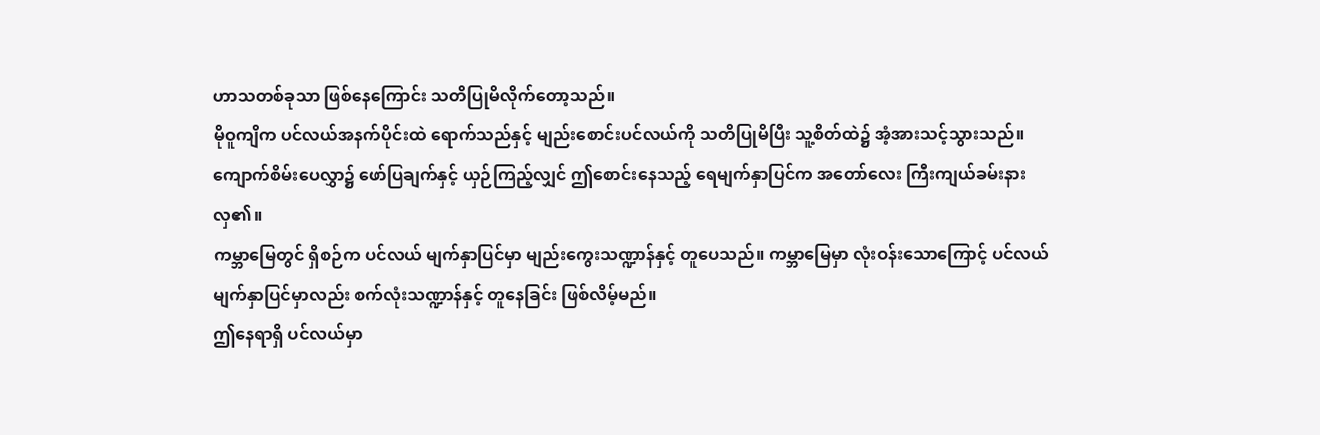ဟာသတစ်ခုသာ ဖြစ်နေကြောင်း သတိပြုမိလိုက်တော့သည်။
မိုဝူကျိက ပင်လယ်အနက်ပိုင်းထဲ ရောက်သည်နှင့် မျည်းစောင်းပင်လယ်ကို သတိပြုမိပြီး သူ့စိတ်ထဲ၌ အံ့အားသင့်သွားသည်။ ကျောက်စိမ်းပေလွှာ၌ ဖော်ပြချက်နှင့် ယှဉ်ကြည့်လျှင် ဤစောင်းနေသည့် ရေမျက်နှာပြင်က အတော်လေး ကြီးကျယ်ခမ်းနားလှ၏။
ကမ္ဘာမြေတွင် ရှိစဉ်က ပင်လယ် မျက်နှာပြင်မှာ မျည်းကွေးသဏ္ဍာန်နှင့် တူပေသည်။ ကမ္ဘာမြေမှာ လုံးဝန်းသောကြောင့် ပင်လယ်မျက်နှာပြင်မှာလည်း စက်လုံးသဏ္ဍာန်နှင့် တူနေခြင်း ဖြစ်လိမ့်မည်။
ဤနေရာရှိ ပင်လယ်မှာ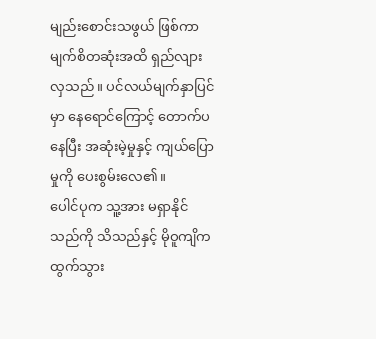မျည်းစောင်းသဖွယ် ဖြစ်ကာ မျက်စိတဆုံးအထိ ရှည်လျားလှသည်။ ပင်လယ်မျက်နှာပြင်မှာ နေရောင်ကြောင့် တောက်ပနေပြီး အဆုံးမဲ့မှုနှင့် ကျယ်ပြောမှုကို ပေးစွမ်းလေ၏။
ပေါင်ပုက သူ့အား မရှာနိုင်သည်ကို သိသည်နှင့် မိုဝူကျိက ထွက်သွား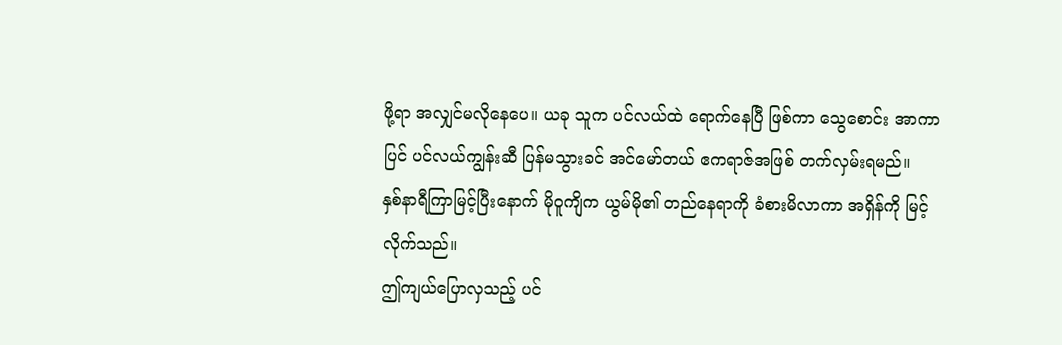ဖို့ရာ အလျှင်မလိုနေပေ။ ယခု သူက ပင်လယ်ထဲ ရောက်နေပြီ ဖြစ်ကာ သွေစောင်း အာကာပြင် ပင်လယ်ကျွန်းဆီ ပြန်မသွားခင် အင်မော်တယ် ဧကရာဇ်အဖြစ် တက်လှမ်းရမည်။
နှစ်နာရီကြာမြင့်ပြီးနောက် မိုဝူကျိက ယွမ်မို၏ တည်နေရာကို ခံစားမိလာကာ အရှိန်ကို မြင့်လိုက်သည်။
ဤကျယ်ပြောလှသည့် ပင်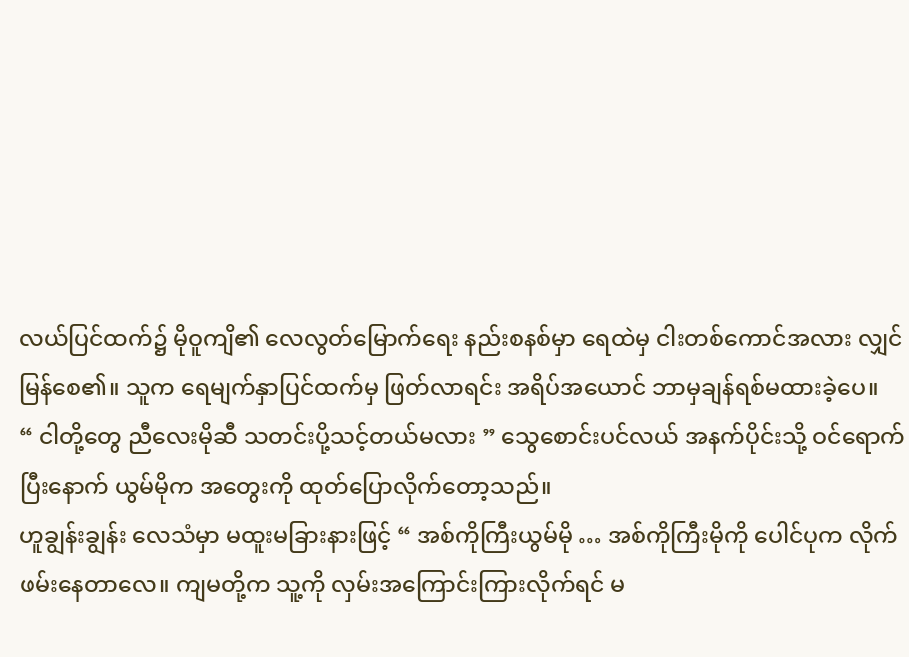လယ်ပြင်ထက်၌ မိုဝူကျိ၏ လေလွတ်မြောက်ရေး နည်းစနစ်မှာ ရေထဲမှ ငါးတစ်ကောင်အလား လျှင်မြန်စေ၏။ သူက ရေမျက်နှာပြင်ထက်မှ ဖြတ်လာရင်း အရိပ်အယောင် ဘာမှချန်ရစ်မထားခဲ့ပေ။
“ ငါတို့တွေ ညီလေးမိုဆီ သတင်းပို့သင့်တယ်မလား ” သွေစောင်းပင်လယ် အနက်ပိုင်းသို့ ဝင်ရောက်ပြီးနောက် ယွမ်မိုက အတွေးကို ထုတ်ပြောလိုက်တော့သည်။
ဟူချွန်းချွန်း လေသံမှာ မထူးမခြားနားဖြင့် “ အစ်ကိုကြီးယွမ်မို … အစ်ကိုကြီးမိုကို ပေါင်ပုက လိုက်ဖမ်းနေတာလေ။ ကျမတို့က သူ့ကို လှမ်းအကြောင်းကြားလိုက်ရင် မ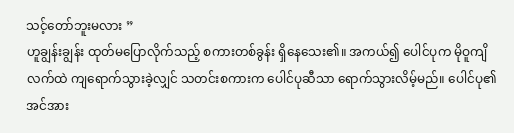သင့်တော်ဘူးမလား ”
ဟူချွန်းချွန်း ထုတ်မပြောလိုက်သည့် စကားတစ်ခွန်း ရှိနေသေး၏။ အကယ်၍ ပေါင်ပုက မိုဝူကျိလက်ထဲ ကျရောက်သွားခဲ့လျှင် သတင်းစကားက ပေါင်ပုဆီသာ ရောက်သွားလိမ့်မည်။ ပေါင်ပု၏ အင်အား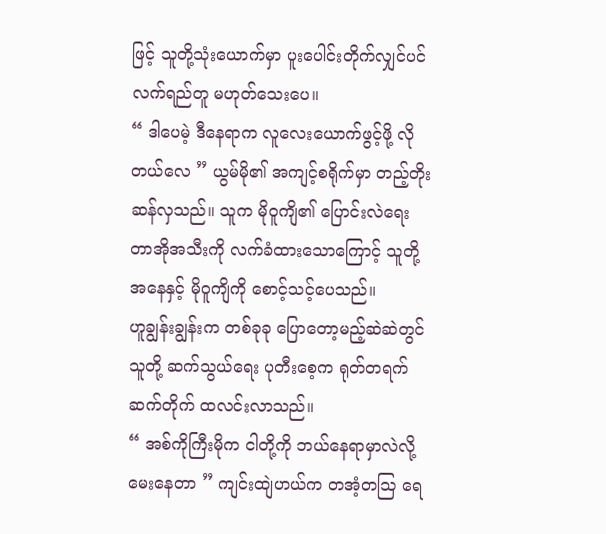ဖြင့် သူတို့သုံးယောက်မှာ ပူးပေါင်းတိုက်လျှင်ပင် လက်ရည်တူ မဟုတ်သေးပေ။
“ ဒါပေမဲ့ ဒီနေရာက လူလေးယောက်ဖွင့်ဖို့ လိုတယ်လေ ” ယွမ်မို၏ အကျင့်စရိုက်မှာ တည့်တိုးဆန်လှသည်။ သူက မိုဝူကျိ၏ ပြောင်းလဲရေး တာအိုအသီးကို လက်ခံထားသောကြောင့် သူတို့အနေနှင့် မိုဝူကျိကို စောင့်သင့်ပေသည်။
ဟူချွန်းချွန်းက တစ်ခုခု ပြောတော့မည့်ဆဲဆဲတွင် သူတို့ ဆက်သွယ်ရေး ပုတီးစေ့က ရုတ်တရက် ဆက်တိုက် ထလင်းလာသည်။
“ အစ်ကိုကြီးမိုက ငါတို့ကို ဘယ်နေရာမှာလဲလို့ မေးနေတာ ” ကျင်းထျဲဟယ်က တအံ့တဩ ရေ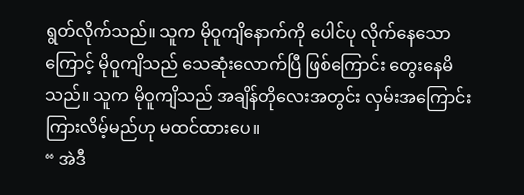ရွတ်လိုက်သည်။ သူက မိုဝူကျိနောက်ကို ပေါင်ပု လိုက်နေသောကြောင့် မိုဝူကျိသည် သေဆုံးလောက်ပြီ ဖြစ်ကြောင်း တွေးနေမိသည်။ သူက မိုဝူကျိသည် အချိန်တိုလေးအတွင်း လှမ်းအကြောင်းကြားလိမ့်မည်ဟု မထင်ထားပေ။
“ အဲဒီ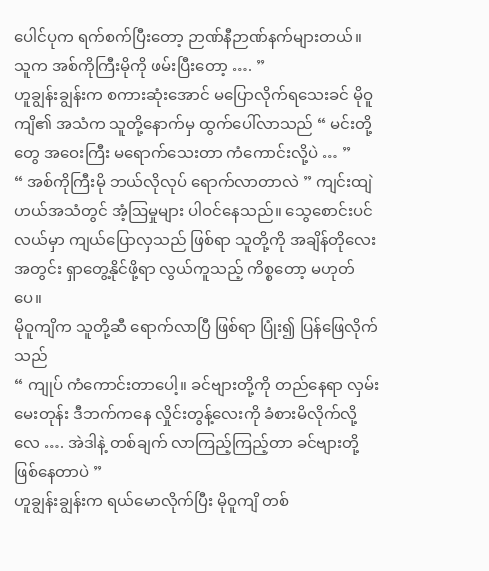ပေါင်ပုက ရက်စက်ပြီးတော့ ဉာဏ်နီဉာဏ်နက်များတယ်။ သူက အစ်ကိုကြီးမိုကို ဖမ်းပြီးတော့ …. ”
ဟူချွန်းချွန်းက စကားဆုံးအောင် မပြောလိုက်ရသေးခင် မိုဝူကျိ၏ အသံက သူတို့နောက်မှ ထွက်ပေါ်လာသည် “ မင်းတို့တွေ အဝေးကြီး မရောက်သေးတာ ကံကောင်းလို့ပဲ … ”
“ အစ်ကိုကြီးမို ဘယ်လိုလုပ် ရောက်လာတာလဲ ” ကျင်းထျဲဟယ်အသံတွင် အံ့ဩမှုများ ပါဝင်နေသည်။ သွေစောင်းပင်လယ်မှာ ကျယ်ပြောလှသည် ဖြစ်ရာ သူတို့ကို အချိန်တိုလေးအတွင်း ရှာတွေ့နိုင်ဖို့ရာ လွယ်ကူသည့် ကိစ္စတော့ မဟုတ်ပေ။
မိုဝူကျိက သူတို့ဆီ ရောက်လာပြီ ဖြစ်ရာ ပြုံး၍ ပြန်ဖြေလိုက်သည်
“ ကျုပ် ကံကောင်းတာပေါ့။ ခင်ဗျားတို့ကို တည်နေရာ လှမ်းမေးတုန်း ဒီဘက်ကနေ လှိုင်းတွန့်လေးကို ခံစားမိလိုက်လို့လေ …. အဲဒါနဲ့ တစ်ချက် လာကြည့်ကြည့်တာ ခင်ဗျားတို့ ဖြစ်နေတာပဲ ”
ဟူချွန်းချွန်းက ရယ်မောလိုက်ပြီး မိုဝူကျိ တစ်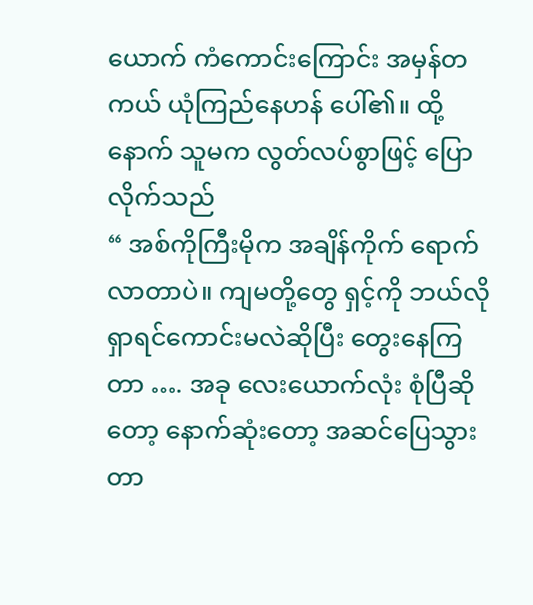ယောက် ကံကောင်းကြောင်း အမှန်တကယ် ယုံကြည်နေဟန် ပေါ်၏။ ထို့နောက် သူမက လွတ်လပ်စွာဖြင့် ပြောလိုက်သည်
“ အစ်ကိုကြီးမိုက အချိန်ကိုက် ရောက်လာတာပဲ။ ကျမတို့တွေ ရှင့်ကို ဘယ်လို ရှာရင်ကောင်းမလဲဆိုပြီး တွေးနေကြတာ …. အခု လေးယောက်လုံး စုံပြီဆိုတော့ နောက်ဆုံးတော့ အဆင်ပြေသွားတာ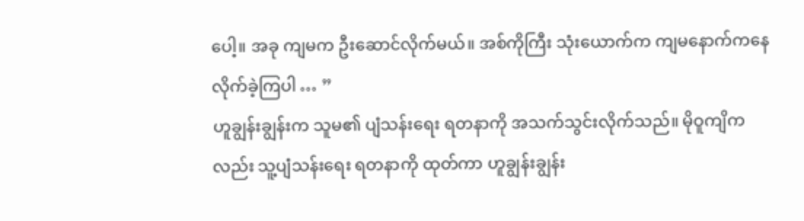ပေါ့။ အခု ကျမက ဦးဆောင်လိုက်မယ်။ အစ်ကိုကြီး သုံးယောက်က ကျမနောက်ကနေ လိုက်ခဲ့ကြပါ … ”
ဟူချွန်းချွန်းက သူမ၏ ပျံသန်းရေး ရတနာကို အသက်သွင်းလိုက်သည်။ မိုဝူကျိကလည်း သူ့ပျံသန်းရေး ရတနာကို ထုတ်ကာ ဟူချွန်းချွန်း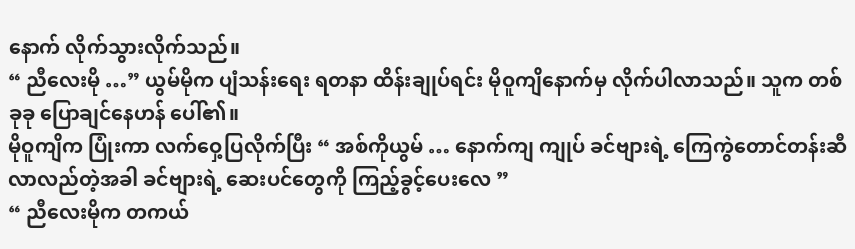နောက် လိုက်သွားလိုက်သည်။
“ ညီလေးမို …” ယွမ်မိုက ပျံသန်းရေး ရတနာ ထိန်းချုပ်ရင်း မိုဝူကျိနောက်မှ လိုက်ပါလာသည်။ သူက တစ်ခုခု ပြောချင်နေဟန် ပေါ်၏။
မိုဝူကျိက ပြုံးကာ လက်ဝှေ့ပြလိုက်ပြီး “ အစ်ကိုယွမ် … နောက်ကျ ကျုပ် ခင်ဗျားရဲ့ ကြေကွဲတောင်တန်းဆီ လာလည်တဲ့အခါ ခင်ဗျားရဲ့ ဆေးပင်တွေကို ကြည့်ခွင့်ပေးလေ ”
“ ညီလေးမိုက တကယ်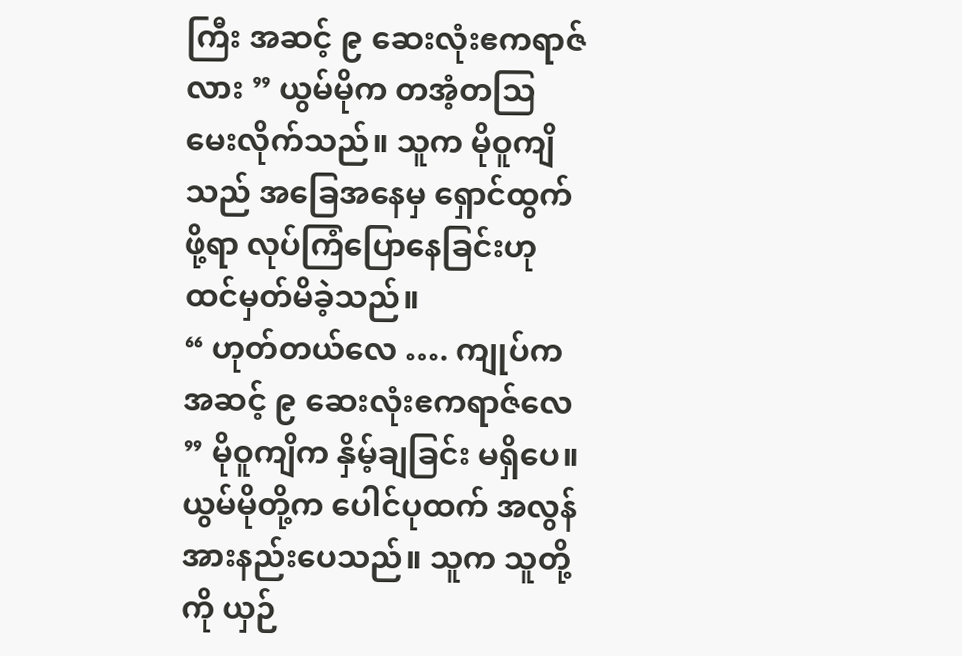ကြီး အဆင့် ၉ ဆေးလုံးဧကရာဇ်လား ” ယွမ်မိုက တအံ့တဩ မေးလိုက်သည်။ သူက မိုဝူကျိသည် အခြေအနေမှ ရှောင်ထွက်ဖို့ရာ လုပ်ကြံပြောနေခြင်းဟု ထင်မှတ်မိခဲ့သည်။
“ ဟုတ်တယ်လေ …. ကျုပ်က အဆင့် ၉ ဆေးလုံးဧကရာဇ်လေ ” မိုဝူကျိက နှိမ့်ချခြင်း မရှိပေ။ ယွမ်မိုတို့က ပေါင်ပုထက် အလွန်အားနည်းပေသည်။ သူက သူတို့ကို ယှဉ်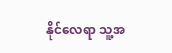နိုင်လေရာ သူ့အ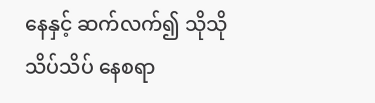နေနှင့် ဆက်လက်၍ သိုသိုသိပ်သိပ် နေစရာ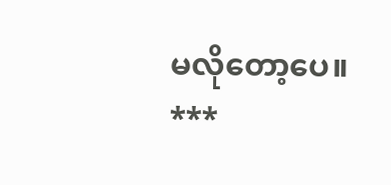မလိုတော့ပေ။
***